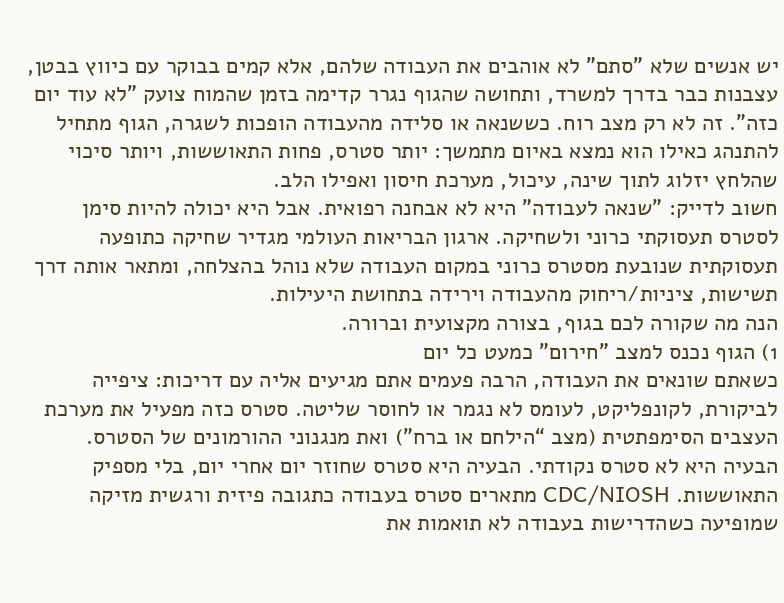יש אנשים שלא "סתם" לא אוהבים את העבודה שלהם, אלא קמים בבוקר עם כיווץ בבטן, עצבנות כבר בדרך למשרד, ותחושה שהגוף נגרר קדימה בזמן שהמוח צועק "לא עוד יום כזה". זה לא רק מצב רוח. כששנאה או סלידה מהעבודה הופכות לשגרה, הגוף מתחיל להתנהג כאילו הוא נמצא באיום מתמשך: יותר סטרס, פחות התאוששות, ויותר סיכוי שהלחץ יזלוג לתוך שינה, עיכול, מערכת חיסון ואפילו הלב.
חשוב לדייק: "שנאה לעבודה" היא לא אבחנה רפואית. אבל היא יכולה להיות סימן לסטרס תעסוקתי כרוני ולשחיקה. ארגון הבריאות העולמי מגדיר שחיקה כתופעה תעסוקתית שנובעת מסטרס כרוני במקום העבודה שלא נוהל בהצלחה, ומתאר אותה דרך תשישות, ציניות/ריחוק מהעבודה וירידה בתחושת היעילות.
הנה מה שקורה לכם בגוף, בצורה מקצועית וברורה.
1) הגוף נכנס למצב "חירום" כמעט כל יום
כשאתם שונאים את העבודה, הרבה פעמים אתם מגיעים אליה עם דריכות: ציפייה לביקורת, לקונפליקט, לעומס לא נגמר או לחוסר שליטה. סטרס כזה מפעיל את מערכת העצבים הסימפתטית (מצב “הילחם או ברח”) ואת מנגנוני ההורמונים של הסטרס.
הבעיה היא לא סטרס נקודתי. הבעיה היא סטרס שחוזר יום אחרי יום, בלי מספיק התאוששות. CDC/NIOSH מתארים סטרס בעבודה כתגובה פיזית ורגשית מזיקה שמופיעה כשהדרישות בעבודה לא תואמות את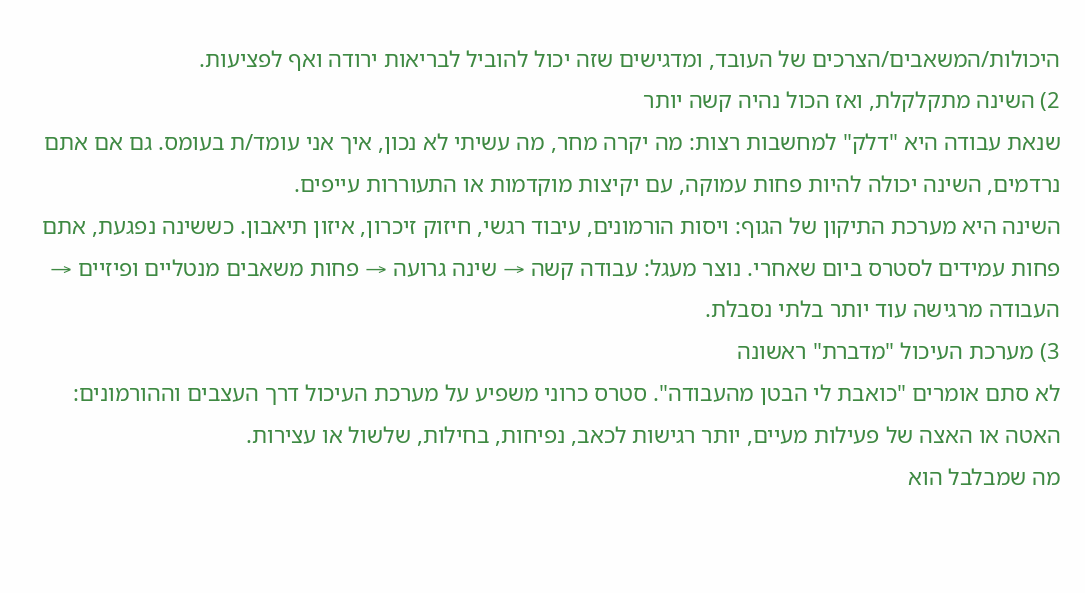היכולות/המשאבים/הצרכים של העובד, ומדגישים שזה יכול להוביל לבריאות ירודה ואף לפציעות.
2) השינה מתקלקלת, ואז הכול נהיה קשה יותר
שנאת עבודה היא "דלק" למחשבות רצות: מה יקרה מחר, מה עשיתי לא נכון, איך אני עומד/ת בעומס. גם אם אתם נרדמים, השינה יכולה להיות פחות עמוקה, עם יקיצות מוקדמות או התעוררות עייפים.
השינה היא מערכת התיקון של הגוף: ויסות הורמונים, עיבוד רגשי, חיזוק זיכרון, איזון תיאבון. כששינה נפגעת, אתם פחות עמידים לסטרס ביום שאחרי. נוצר מעגל: עבודה קשה → שינה גרועה → פחות משאבים מנטליים ופיזיים → העבודה מרגישה עוד יותר בלתי נסבלת.
3) מערכת העיכול "מדברת" ראשונה
לא סתם אומרים "כואבת לי הבטן מהעבודה". סטרס כרוני משפיע על מערכת העיכול דרך העצבים וההורמונים: האטה או האצה של פעילות מעיים, יותר רגישות לכאב, נפיחות, בחילות, שלשול או עצירות.
מה שמבלבל הוא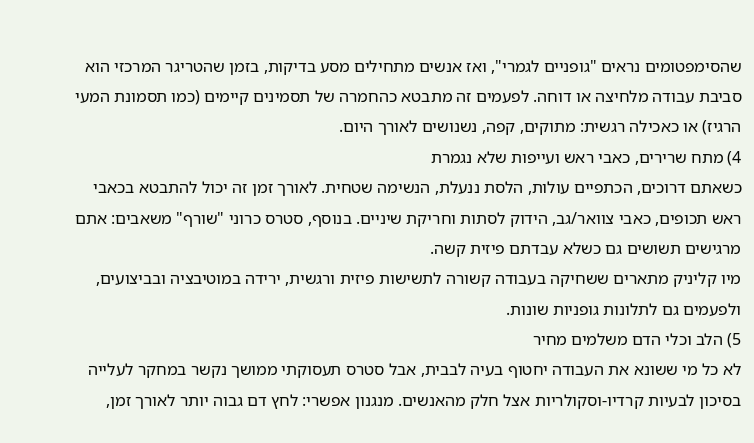שהסימפטומים נראים "גופניים לגמרי", ואז אנשים מתחילים מסע בדיקות, בזמן שהטריגר המרכזי הוא סביבת עבודה מלחיצה או דוחה. לפעמים זה מתבטא כהחמרה של תסמינים קיימים (כמו תסמונת המעי הרגיז) או כאכילה רגשית: מתוקים, קפה, נשנושים לאורך היום.
4) מתח שרירים, כאבי ראש ועייפות שלא נגמרת
כשאתם דרוכים, הכתפיים עולות, הלסת ננעלת, הנשימה שטחית. לאורך זמן זה יכול להתבטא בכאבי ראש תכופים, כאבי צוואר/גב, הידוק לסתות וחריקת שיניים. בנוסף, סטרס כרוני "שורף" משאבים: אתם מרגישים תשושים גם כשלא עבדתם פיזית קשה.
מיו קליניק מתארים ששחיקה בעבודה קשורה לתשישות פיזית ורגשית, ירידה במוטיבציה ובביצועים, ולפעמים גם לתלונות גופניות שונות.
5) הלב וכלי הדם משלמים מחיר
לא כל מי ששונא את העבודה יחטוף בעיה לבבית, אבל סטרס תעסוקתי ממושך נקשר במחקר לעלייה בסיכון לבעיות קרדיו-וסקולריות אצל חלק מהאנשים. מנגנון אפשרי: לחץ דם גבוה יותר לאורך זמן,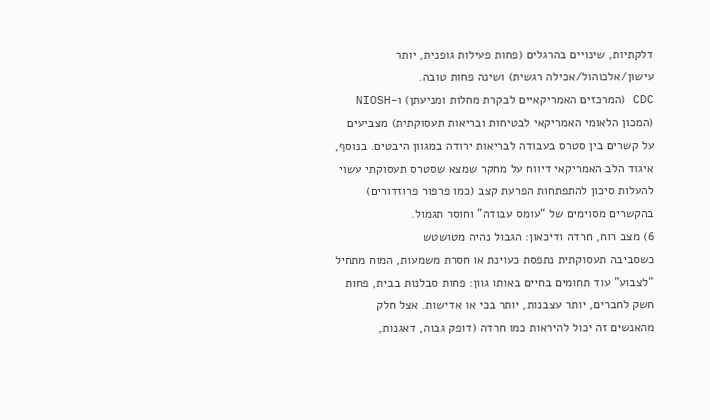דלקתיות, שינויים בהרגלים (פחות פעילות גופנית, יותר עישון/אלכוהול/אכילה רגשית) ושינה פחות טובה.
CDC (המרכזים האמריקאיים לבקרת מחלות ומניעתן) ו-NIOSH (המכון הלאומי האמריקאי לבטיחות ובריאות תעסוקתית) מצביעים על קשרים בין סטרס בעבודה לבריאות ירודה במגוון היבטים. בנוסף, איגוד הלב האמריקאי דיווח על מחקר שמצא שסטרס תעסוקתי עשוי להעלות סיכון להתפתחות הפרעת קצב (כמו פרפור פרוזדורים) בהקשרים מסוימים של “עומס עבודה” וחוסר תגמול.
6) מצב רוח, חרדה ודיכאון: הגבול נהיה מטושטש
כשסביבה תעסוקתית נתפסת כעוינת או חסרת משמעות, המוח מתחיל "לצבוע" עוד תחומים בחיים באותו גוון: פחות סבלנות בבית, פחות חשק לחברים, יותר עצבנות, יותר בכי או אדישות. אצל חלק מהאנשים זה יכול להיראות כמו חרדה (דופק גבוה, דאגנות,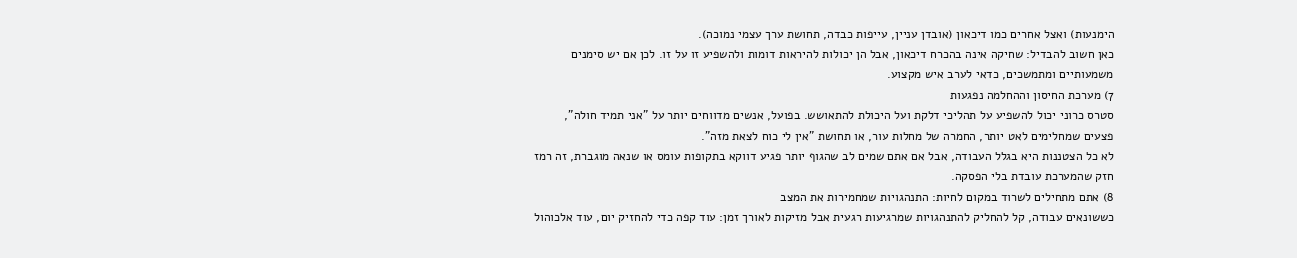הימנעות) ואצל אחרים כמו דיכאון (אובדן עניין, עייפות כבדה, תחושת ערך עצמי נמוכה).
כאן חשוב להבדיל: שחיקה אינה בהכרח דיכאון, אבל הן יכולות להיראות דומות ולהשפיע זו על זו. לכן אם יש סימנים משמעותיים ומתמשכים, כדאי לערב איש מקצוע.
7) מערכת החיסון וההחלמה נפגעות
סטרס כרוני יכול להשפיע על תהליכי דלקת ועל היכולת להתאושש. בפועל, אנשים מדווחים יותר על "אני תמיד חולה", פצעים שמחלימים לאט יותר, החמרה של מחלות עור, או תחושת "אין לי כוח לצאת מזה".
לא כל הצטננות היא בגלל העבודה, אבל אם אתם שמים לב שהגוף יותר פגיע דווקא בתקופות עומס או שנאה מוגברת, זה רמז חזק שהמערכת עובדת בלי הפסקה.
8) אתם מתחילים לשרוד במקום לחיות: התנהגויות שמחמירות את המצב
כששונאים עבודה, קל להחליק להתנהגויות שמרגיעות רגעית אבל מזיקות לאורך זמן: עוד קפה כדי להחזיק יום, עוד אלכוהול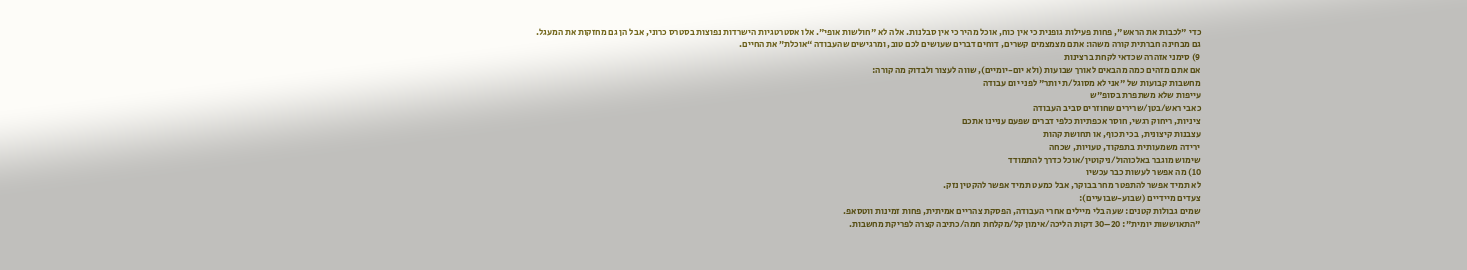כדי "לכבות את הראש", פחות פעילות גופנית כי אין כוח, אוכל מהיר כי אין סבלנות. אלה לא "חולשות אופי". אלו אסטרטגיות הישרדות נפוצות בסטרס כרוני, אבל הן גם מחזקות את המעגל.
גם מבחינה חברתית קורה משהו: אתם מצמצמים קשרים, דוחים דברים שעושים לכם טוב, ומרגישים שהעבודה “אוכלת” את החיים.
9) סימני אזהרה שכדאי לקחת ברצינות
אם אתם מזהים כמה מהבאים לאורך שבועות (ולא יום-יומיים), שווה לעצור ולבדוק מה קורה:
מחשבות קבועות של "אני לא מסוגל/ת יותר" לפני יום עבודה
עייפות שלא משתפרת בסופ"ש
כאבי ראש/בטן/שרירים שחוזרים סביב העבודה
ציניות, ריחוק רגשי, חוסר אכפתיות כלפי דברים שפעם עניינו אתכם
עצבנות קיצונית, בכי תכוף, או תחושת קהות
ירידה משמעותית בתפקוד, טעויות, שכחה
שימוש מוגבר באלכוהול/ניקוטין/אוכל כדרך להתמודד
10) מה אפשר לעשות כבר עכשיו
לא תמיד אפשר להתפטר מחר בבוקר, אבל כמעט תמיד אפשר להקטין נזק.
צעדים מיידיים (שבוע-שבועיים):
שמים גבולות קטנים: שעה בלי מיילים אחרי העבודה, הפסקת צהריים אמיתית, פחות זמינות ווטסאפ.
"התאוששות יומית": 20–30 דקות הליכה/אימון קל/מקלחת חמה/כתיבה קצרה לפריקת מחשבות.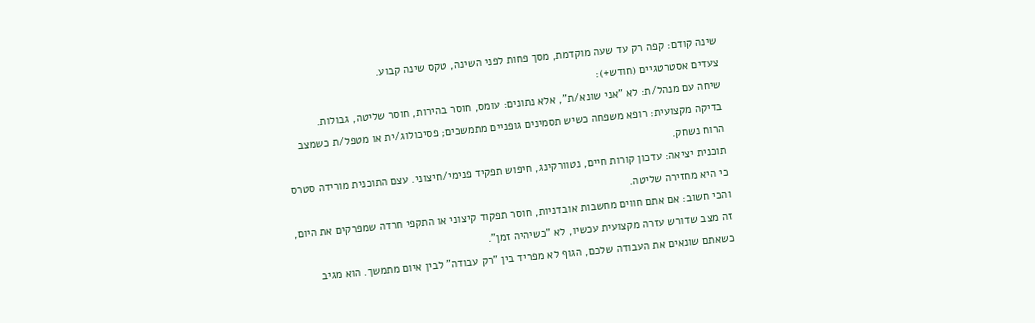שינה קודם: קפה רק עד שעה מוקדמת, מסך פחות לפני השינה, טקס שינה קבוע.
צעדים אסטרטגיים (חודש+):
שיחה עם מנהל/ת: לא "אני שונא/ת", אלא נתונים: עומס, חוסר בהירות, חוסר שליטה, גבולות.
בדיקה מקצועית: רופא משפחה כשיש תסמינים גופניים מתמשכים; פסיכולוג/ית או מטפל/ת כשמצב הרוח נשחק.
תוכנית יציאה: עדכון קורות חיים, נטוורקינג, חיפוש תפקיד פנימי/חיצוני. עצם התוכנית מורידה סטרס כי היא מחזירה שליטה.
והכי חשוב: אם אתם חווים מחשבות אובדניות, חוסר תפקוד קיצוני או התקפי חרדה שמפרקים את היום, זה מצב שדורש עזרה מקצועית עכשיו, לא "כשיהיה זמן".
כשאתם שונאים את העבודה שלכם, הגוף לא מפריד בין "רק עבודה" לבין איום מתמשך. הוא מגיב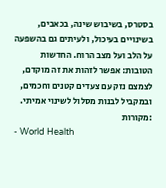בסטרס, בשיבוש שינה, בכאבים, בשינויים בעיכול, ולעיתים גם בהשפעה על הלב ועל מצב הרוח. החדשות הטובות: אפשר לזהות את זה מוקדם, לצמצם נזק עם צעדים קטנים וחכמים, ובמקביל לבנות מסלול לשינוי אמיתי.
:מקורות
- World Health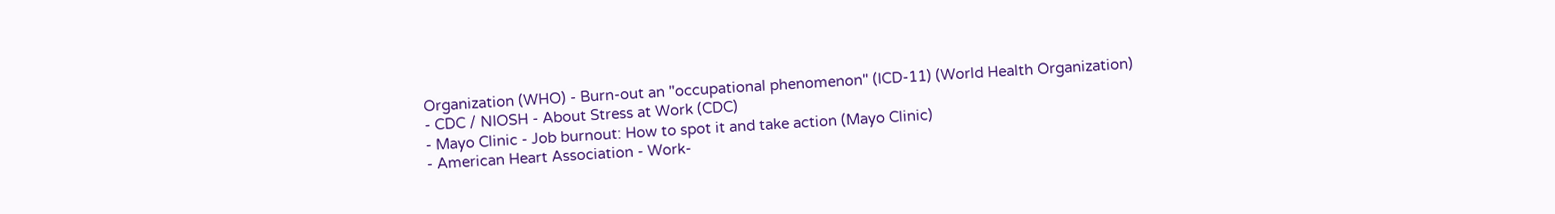Organization (WHO) - Burn-out an "occupational phenomenon" (ICD-11) (World Health Organization)
- CDC / NIOSH - About Stress at Work (CDC)
- Mayo Clinic - Job burnout: How to spot it and take action (Mayo Clinic)
- American Heart Association - Work-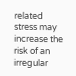related stress may increase the risk of an irregular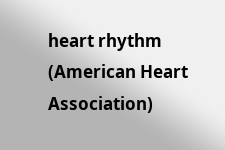heart rhythm (American Heart Association)